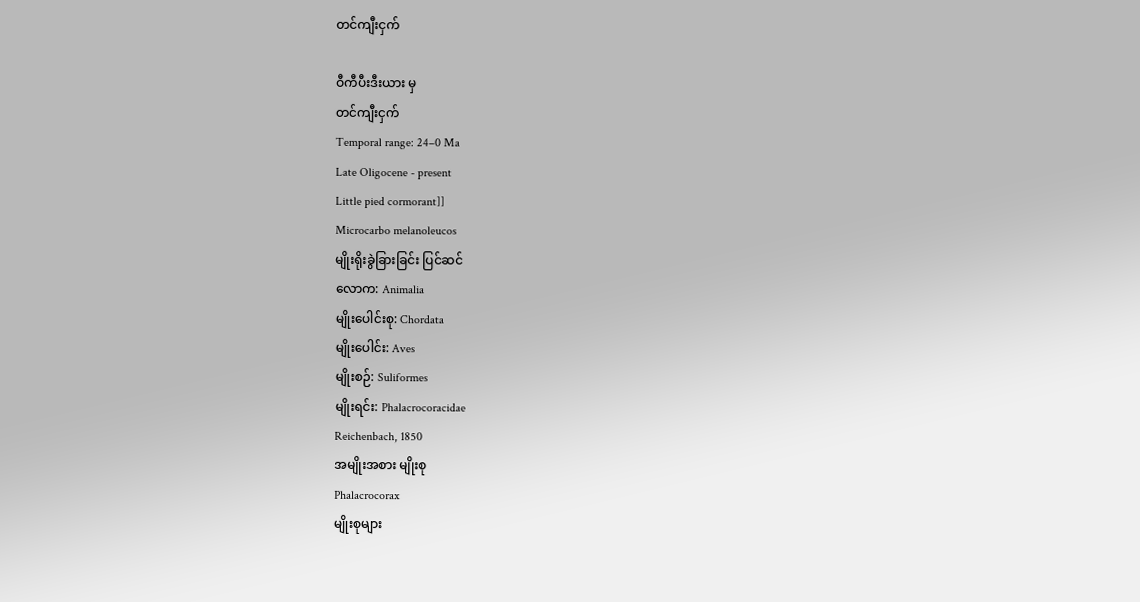တင်ကျီးငှက်

ဝီကီပီးဒီးယား မှ
တင်ကျီးငှက်
Temporal range: 24–0 Ma
Late Oligocene - present
Little pied cormorant]]
Microcarbo melanoleucos
မျိုးရိုးခွဲခြားခြင်း ပြင်ဆင်
လောက: Animalia
မျိုးပေါင်းစု: Chordata
မျိုးပေါင်း: Aves
မျိုးစဉ်: Suliformes
မျိုးရင်း: Phalacrocoracidae
Reichenbach, 1850
အမျိုးအစား မျိုးစု
Phalacrocorax
မျိုးစုများ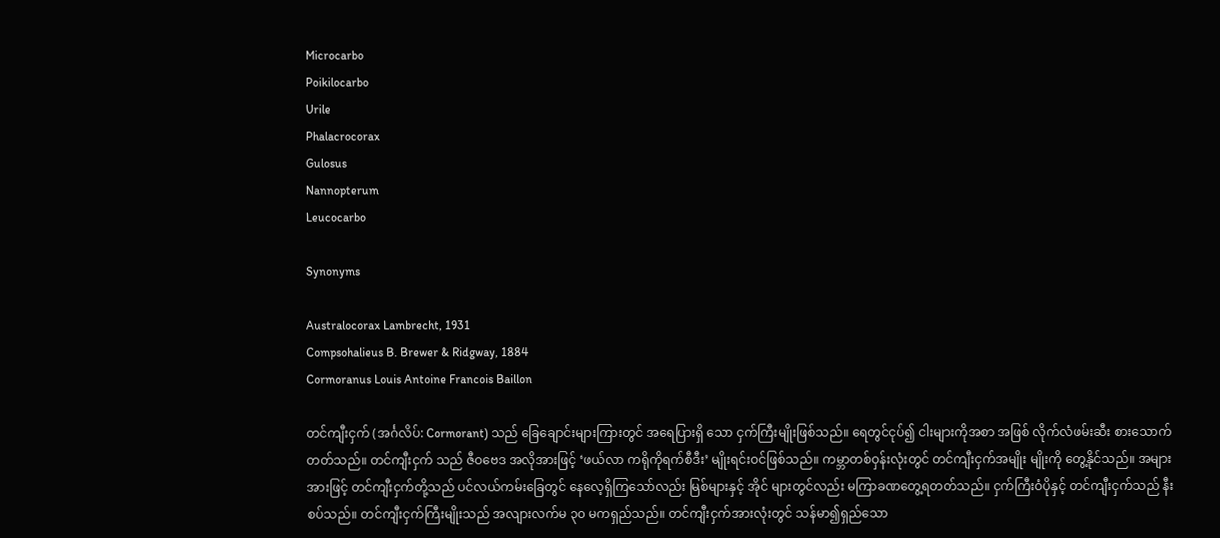Microcarbo
Poikilocarbo
Urile
Phalacrocorax
Gulosus
Nannopterum
Leucocarbo

Synonyms

Australocorax Lambrecht, 1931
Compsohalieus B. Brewer & Ridgway, 1884
Cormoranus Louis Antoine Francois Baillon

တင်ကျီးငှက် (အင်္ဂလိပ်: Cormorant) သည် ‌ခြေ‌ချောင်းများကြားတွင် အ‌ရေပြားရှိ သော ငှက်ကြီးမျိုးဖြစ်သည်။ ‌ရေတွင်ငုပ်၍ ငါးများကိုအစာ အဖြစ် လိုက်လံဖမ်းဆီး စား‌သောက်တတ်သည်။ တင်ကျီးငှက် သည် ဇီဝ‌ဗေဒ အလိုအားဖြင့် ‘ဖယ်လာ ကရိုကိုရက်စီဒီး’ မျိုးရင်းဝင်ဖြစ်သည်။ ကမ္ဘာတစ်ဝှန်းလုံးတွင် တင်ကျီးငှက်အမျိုး မျိုးကို ‌တွေ့နိုင်သည်။ အများအားဖြင့် တင်ကျီးငှက်တို့သည် ပင်လယ်ကမ်း‌ခြေတွင် ‌နေ‌လေ့ရှိကြ‌သော်လည်း မြစ်များနှင့် အိုင် များတွင်လည်း မကြာခဏ‌တွေ့ရတတ်သည်။ ငှက်ကြီးဝံပိုနှင့် တင်ကျီးငှက်သည် နီးစပ်သည်။ တင်ကျီးငှက်ကြီးမျိုးသည် အလျားလက်မ ၃၀ မကရှည်သည်။ တင်ကျီးငှက်အားလုံးတွင် သန်မာ၍ရှည်‌သော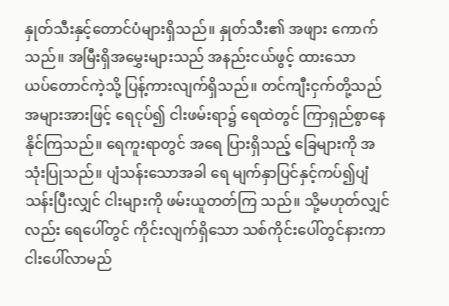နှုတ်သီးနှင့်‌တောင်ပံများရှိသည်။ နှုတ်သီး၏ အဖျား ‌ကောက်သည်။ အမြီးရှိအ‌မွှေးများသည် အနည်းငယ်ဖွင့် ထား‌သော ယပ်‌တောင်ကဲ့သို့ ပြန့်ကားလျက်ရှိသည်။ တင်ကျီးငှက်တို့သည် အများအားဖြင့် ‌ရေငုပ်၍ ငါးဖမ်းရာ၌ ‌ရေထဲတွင် ကြာရှည်စွာ‌နေနိုင်ကြသည်။ ‌ရေကူးရာတွင် အ‌ရေ ပြားရှိသည့် ‌ခြေများကို အသုံးပြုသည်။ ပျံသန်း‌သောအခါ ‌ရေ မျက်နှာပြင်နှင့်ကပ်၍ပျံသန်းပြီးလျှင် ငါးများကို ဖမ်းယူတတ်ကြ သည်။ သို့မဟုတ်လျှင်လည်း ရေပေါ်တွင် ကိုင်းလျက်ရှိ‌သော သစ်ကိုင်း‌ပေါ်တွင်နားကာ ငါး‌ပေါ်လာမည်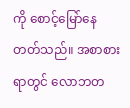ကို ‌စောင့်‌မြော်‌နေ တတ်သည်။ အစာစားရာတွင် ‌လောဘတ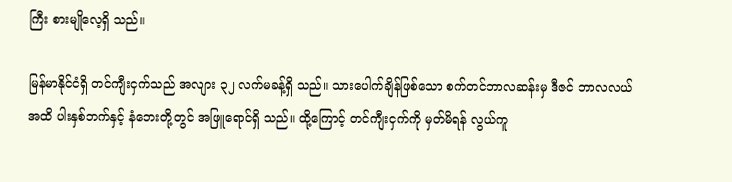ကြီး စားမျို‌လေ့ရှိ သည်။

မြန်မာနိုင်ငံရှိ တင်ကျီးငှက်သည် အလျား ၃၂ လက်မခန့်ရှိ သည်။ သား‌ပေါက်ချိန်ဖြစ်‌သော စက်တင်ဘာလဆန်းမှ ဒီဇင် ဘာလလယ်အထိ ပါးနှစ်ဘက်နှင့် နံ‌ဘေးတို့တွင် အဖြူ‌ရောင်ရှိ သည်။ ထို့‌ကြောင့် တင်ကျီးငှက်ကို မှတ်မိရန် လွယ်ကူ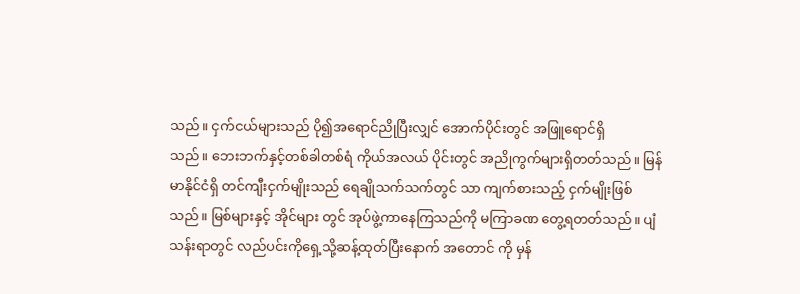သည်။ ငှက်ငယ်များသည် ပို၍အ‌ရောင်ညိုပြီးလျှင် ‌အောက်ပိုင်းတွင် အဖြူ‌ရောင်ရှိသည်။ ‌ဘေးဘက်နှင့်တစ်ခါတစ်ရံ ကိုယ်အလယ် ပိုင်းတွင် အညိုကွက်များရှိတတ်သည်။ မြန်မာနိုင်ငံရှိ တင်ကျီးငှက်မျိုးသည် ‌ရေချိုသက်သက်တွင် သာ ကျက်စားသည့် ငှက်မျိုးဖြစ်သည်။ မြစ်များနှင့် အိုင်များ တွင် အုပ်ဖွဲ့ကာ‌နေကြသည်ကို မကြာခဏ ‌တွေ့ရတတ်သည်။ ပျံသန်းရာတွင် လည်ပင်းကို‌ရှေ့သို့ဆန့်ထုတ်ပြီး‌နောက် အ‌တောင် ကို မှန်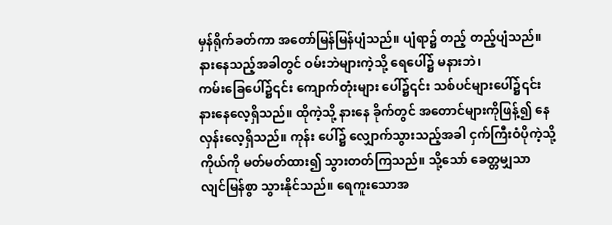မှန်ရိုက်ခတ်ကာ အ‌တော်မြန်မြန်ပျံသည်။ ပျံရာ၌ တည့် တည့်ပျံသည်။ နား‌နေသည့်အခါတွင် ဝမ်းဘဲများကဲ့သို့ ရေပေါ်၌ မနားဘဲ၊ ကမ်း‌ခြေ‌ပေါ်၌၎င်း ‌ကျောက်တုံးများ ‌ပေါ်၌၎င်း သစ်ပင်များ‌ပေါ်၌၎င်း နား‌နေ‌လေ့ရှိသည်။ ထိုကဲ့သို့ နား‌နေ ခိုက်တွင် အ‌တောင်များကိုဖြန့်၍ ‌နေလှန်း‌လေ့ရှိသည်။ ကုန်း ‌ပေါ်၌ ‌လျှောက်သွားသည့်အခါ ငှက်ကြီးဝံပိုကဲ့သို့ ကိုယ်ကို မတ်မတ်ထား၍ သွားတတ်ကြသည်။ သို့‌သော် ‌ခေတ္တမျှသာ လျင်မြန်စွာ သွားနိုင်သည်။ ‌ရေကူး‌သောအ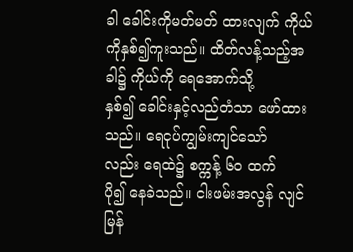ခါ ‌ခေါင်းကိုမတ်မတ် ထားလျက် ကိုယ်ကိုနှစ်၍ကူးသည်။ ထိတ်လန့်သည့်အခါ၌ ကိုယ်ကို‌ ရေအောက်သို့နှစ်၍ ‌ခေါင်းနှင့်လည်တံသာ ‌ဖော်ထား သည်။ ‌ရေငုပ်ကျွမ်းကျင်‌သော်လည်း ‌ရေထဲ၌ စက္ကန့် ၆၀ ထက် ပို၍ ‌နေခဲသည်။ ငါးဖမ်းအလွန် လျင်မြန်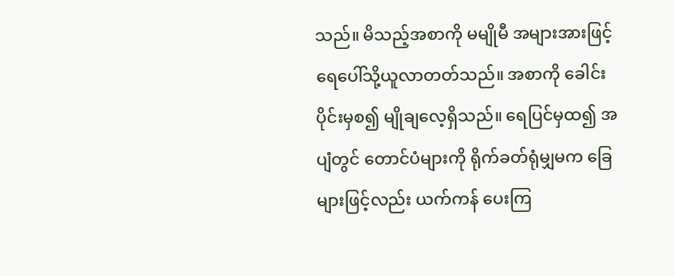သည်။ မိသည့်အစာကို မမျိုမီ အများအားဖြင့် ရေပေါ်သို့ယူလာတတ်သည်။ အစာကို ‌ခေါင်းပိုင်းမှစ၍ မျိုချ‌လေ့ရှိသည်။ ‌ရေပြင်မှထ၍ အပျံတွင် ‌တောင်ပံများကို ရိုက်ခတ်ရုံမျှမက ‌ခြေများဖြင့်လည်း ယက်ကန် ပေးကြ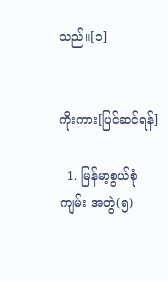သည်။[၁]


ကိုးကား[ပြင်ဆင်ရန်]

  1. မြန်မာ့စွယ်စုံကျမ်း အတွဲ(၅)